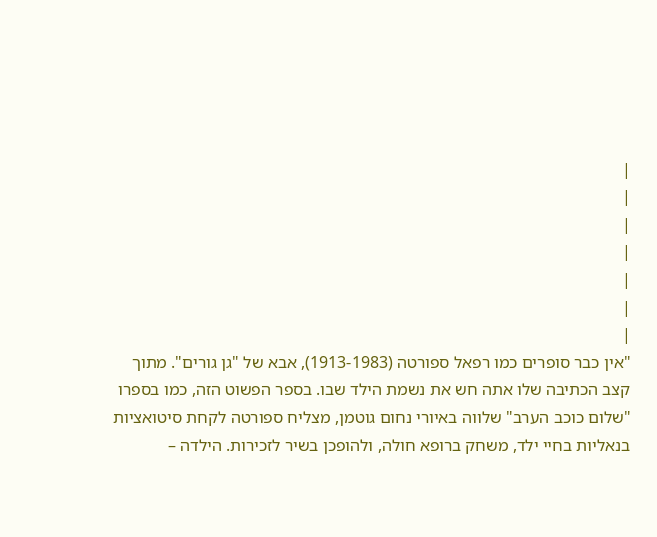|
|
|
|
|
|
|
"אין כבר סופרים כמו רפאל ספורטה (1913-1983), אבא של "גן גורים". מתוך קצב הכתיבה שלו אתה חש את נשמת הילד שבו. בספר הפשוט הזה, כמו בספרו "שלום כוכב הערב" שלווה באיורי נחום גוטמן, מצליח ספורטה לקחת סיטואציות בנאליות בחיי ילד, משחק ברופא חולה, ולהופכן בשיר לזכירות. הילדה –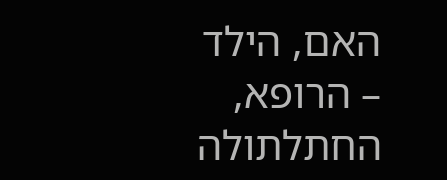האם, הילד – הרופא, החתלתולה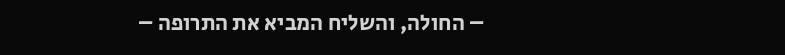– החולה, והשליח המביא את התרופה –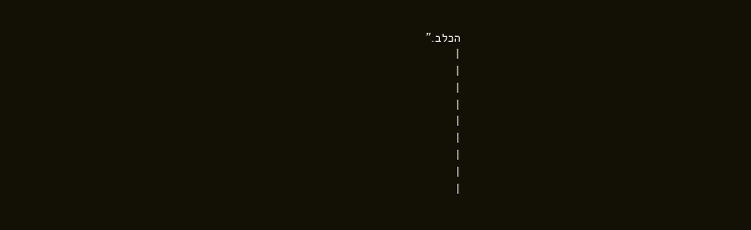הכלב."
|
|
|
|
|
|
|
|
|